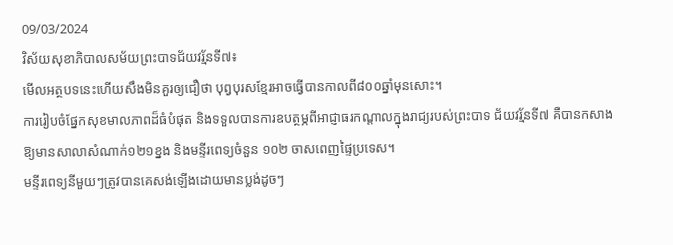09/03/2024
វិស័យសុខាភិបាលសម័យព្រះបាទជ័យវរ្ម័នទី៧៖
មេីលអត្ថបទនេះហេីយសឹងមិនគួរឲ្យជឿថា បុព្វបុរសខ្មែរអាចធ្វេីបានកាលពី៨០០ឆ្នាំមុនសោះ។
ការរៀបចំផ្នែកសុខមាលភាពដ៏ធំបំផុត និងទទួលបានការឧបត្ថម្ភពីអាជ្ញាធរកណ្តាលក្នុងរាជ្យរបស់ព្រះបាទ ជ័យវរ្ម័នទី៧ គឺបានកសាងឱ្យមានសាលាសំណាក់១២១ខ្នង និងមន្ទីរពេទ្យចំនួន ១០២ ចាសពេញផ្ទៃប្រទេស។
មន្ទីរពេទ្យនីមួយៗត្រូវបានគេសង់ឡើងដោយមានប្លង់ដូចៗ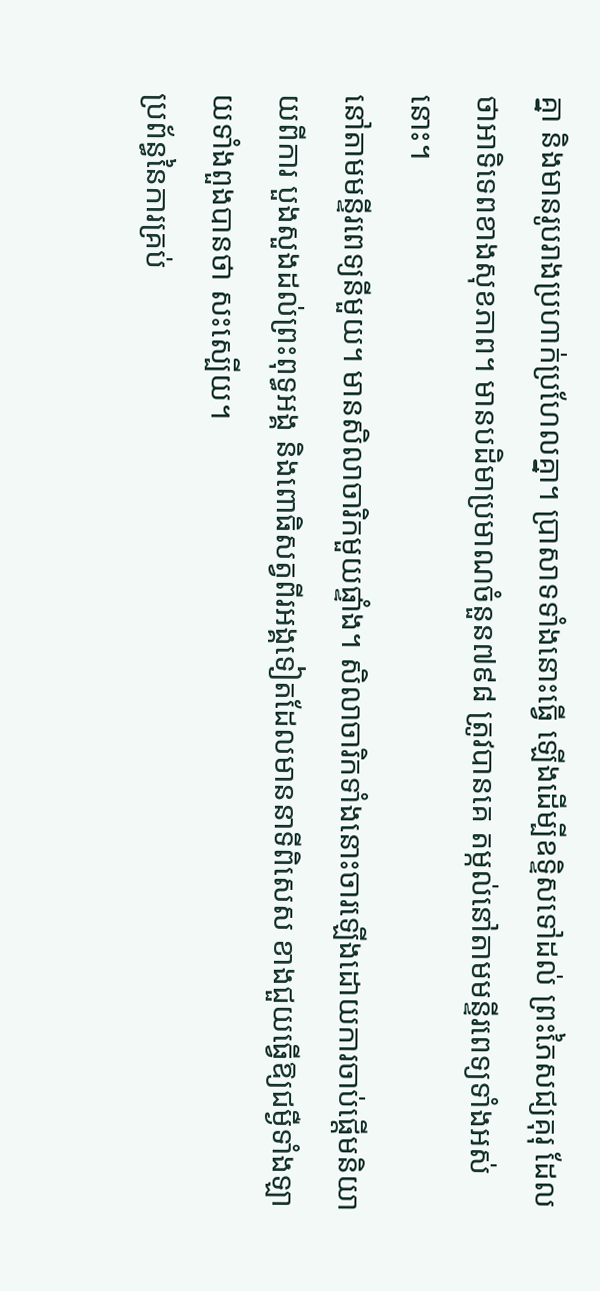គ្នា និងមានរូបរាងប្រហាក់ប្រហែលគ្នា។ ប្រាសាទទាំងនោះធ្វើ ឡើងដើម្បីឧទ្ទិសទៅដល់ ព្រះភៃសជ្យគុរុ ដែលថាអាទិទេពខាងសុខភាព។ មានបដិមាប្រមាណចំនួន៧៩៨ ត្រូវបានគេ តម្កល់នៅតាមមន្ទីរពេទ្យទាំងអស់នោះ។
នៅតាមមន្ទីរពេទ្យនីមួយ។ មានសិលាចារិកមួយផ្ទាំង។ សិលាចារិកទាំងនោះចារឡើងដោយការចាប់ផ្តើមនិយាយពីការ បួងសួងដល់ព្រះពុទ្ធអង្គ និងពោធិសត្វពីរអង្គទៀតដែលមាននាទីពិសេស ខាងជួយធ្វើឱ្យជម្ងឺទាំងឡាយទាំងពួងបានថា សះស្បើយ។
ប្រព័ន្ធនៃការគ្រប់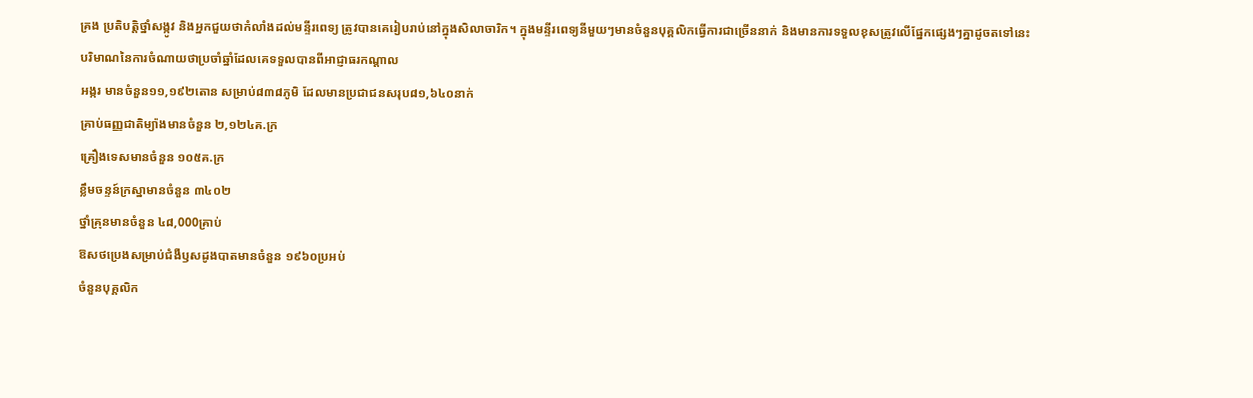គ្រង ប្រតិបត្តិថ្នាំសង្កូវ និងអ្នកជួយថាកំលាំងដល់មន្ទីរពេទ្យ ត្រូវបានគេរៀបរាប់នៅក្នុងសិលាចារិក។ ក្នុងមន្ទីរពេទ្យនីមួយៗមានចំនួនបុគ្គលិកធ្វើការជាច្រើននាក់ និងមានការទទួលខុសត្រូវលើផ្នែកផ្សេងៗគ្នាដូចតទៅនេះ
បរិមាណនៃការចំណាយថាប្រចាំឆ្នាំដែលគេទទួលបានពីអាជ្ញាធរកណ្តាល
អង្ករ មានចំនួន១១,១៩២តោន សម្រាប់៨៣៨ភូមិ ដែលមានប្រជាជនសរុប៨១,៦៤០នាក់
គ្រាប់ធញ្ញជាតិម្យ៉ាងមានចំនួន ២,១២៤គ.ក្រ
គ្រឿងទេសមានចំនួន ១០៥គ.ក្រ
ខ្លឹមចន្ទន៍ក្រស្នាមានចំនួន ៣៤០២
ថ្នាំគ្រុនមានចំនួន ៤៨,000គ្រាប់
ឱសថប្រេងសម្រាប់ជំងឺឫសដូងបាតមានចំនួន ១៩៦០ប្រអប់
ចំនួនបុគ្គលិក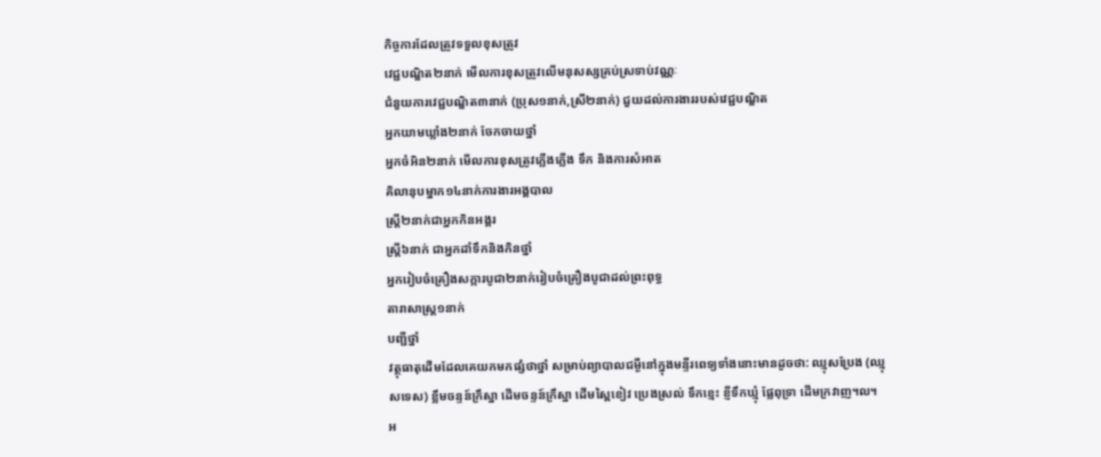កិច្ចការដែលត្រូវទទួលខុសត្រូវ
វេជ្ជបណ្ឌិត២នាក់ មើលការខុសត្រូវលើមនុសស្សគ្រប់ស្រទាប់វណ្ណៈ
ជំនួយការវេជ្ជបណ្ឌិត៣នាក់ (ប្រុស១នាក់,ស្រី២នាក់) ជួយដល់ការងាររបស់វេជ្ជបណ្ឌិត
អ្នកយាមឃ្លាំង២នាក់ ចែកចាយថ្នាំ
អ្នកចំអិន២នាក់ មើលការខុសត្រូវភ្លើងភ្លើង ទឹក និងការសំអាត
គិលានុបម្នាក១៤នាក់ការងារអង្គបាល
ស្ត្រី២នាក់ជាអ្នកកិនអង្គរ
ស្ត្រី៦នាក់ ជាអ្នកដាំទឹកនិងកិនថ្នាំ
អ្នករៀបចំគ្រឿងសក្ការបូជា២នាក់រៀបចំគ្រឿងបូជាដល់ព្រះពុទ្ធ
តារាសាស្ត្រ១នាក់
បញ្ជីថ្នាំ
វត្ថុធាតុដើមដែលគេយកមកផ្សំថាថ្នាំ សម្រាប់ព្យាបាលជម្ងឺនៅក្នុងមន្ទីរពេទ្យទាំងនោះមានដូចថា: ឈ្មុសប្រែង (ឈ្មុសទេស) ខ្លឹមចន្ទន៍ក្រឹស្នា ដើមចន្ទន៍ក្រឹស្នា ដើមស្ពៃខៀវ ប្រេងស្រល់ ទឹកខ្មេះ ខ្ញីទឹកឃ្មុំ ផ្លែពុទ្រា ដើមក្រវាញ។ល។
អ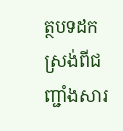ត្ថបទដកស្រង់ពីជញ្ជាំងសារ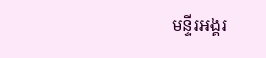មន្ទីរអង្គរ